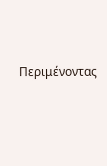Περιμένοντας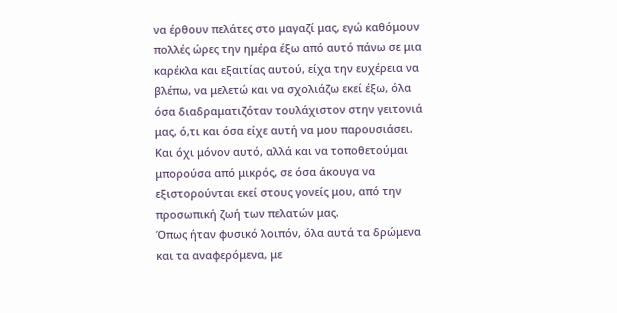να έρθουν πελάτες στο μαγαζί μας, εγώ καθόμουν πολλές ώρες την ημέρα έξω από αυτό πάνω σε μια καρέκλα και εξαιτίας αυτού, είχα την ευχέρεια να βλέπω, να μελετώ και να σχολιάζω εκεί έξω, όλα όσα διαδραματιζόταν τουλάχιστον στην γειτονιά μας, ό,τι και όσα είχε αυτή να μου παρουσιάσει.
Και όχι μόνον αυτό, αλλά και να τοποθετούμαι μπορούσα από μικρός, σε όσα άκουγα να εξιστορούνται εκεί στους γονείς μου, από την προσωπική ζωή των πελατών μας.
Όπως ήταν φυσικό λοιπόν, όλα αυτά τα δρώμενα και τα αναφερόμενα, με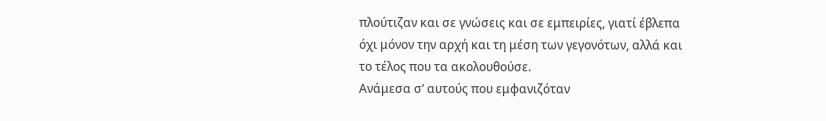πλούτιζαν και σε γνώσεις και σε εμπειρίες, γιατί έβλεπα όχι μόνον την αρχή και τη μέση των γεγονότων, αλλά και το τέλος που τα ακολουθούσε.
Ανάμεσα σ’ αυτούς που εμφανιζόταν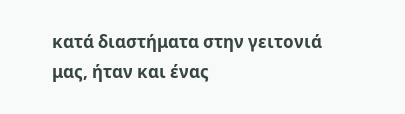κατά διαστήματα στην γειτονιά μας, ήταν και ένας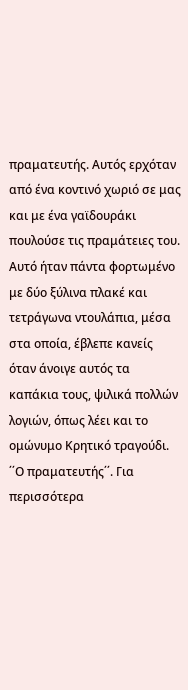πραματευτής. Αυτός ερχόταν από ένα κοντινό χωριό σε μας και με ένα γαϊδουράκι πουλούσε τις πραμάτειες του. Αυτό ήταν πάντα φορτωμένο με δύο ξύλινα πλακέ και τετράγωνα ντουλάπια, μέσα στα οποία, έβλεπε κανείς όταν άνοιγε αυτός τα καπάκια τους, ψιλικά πολλών λογιών, όπως λέει και το ομώνυμο Κρητικό τραγούδι. ΄΄Ο πραματευτής΄΄. Για περισσότερα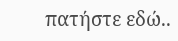πατήστε εδώ..